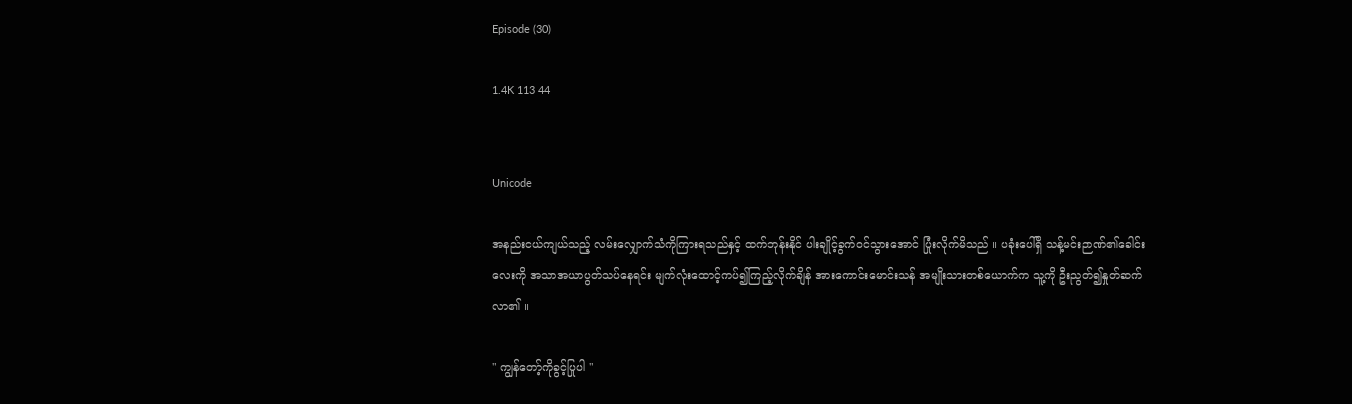Episode (30)

1.4K 113 44


Unicode

အနည်းငယ်ကျယ်သည့် လမ်းလျှောက်သံကိုကြားရသည်နှင့် ထက်ဘုန်းနိုင် ပါးချိုင့်ခွက်ဝင်သွားအောင် ပြုံးလိုက်မိသည် ။ ပခုံးပေါ်ရှိ သန့်မင်းဉာဏ်၏ခေါင်းလေးကို အသာအယာပွတ်သပ်နေရင်း မျက်လုံးထောင့်ကပ်၍ကြည့်လိုက်ချိန် အားကောင်းမောင်းသန် အမျိုးသားတစ်ယောက်က သူ့ကို ဦးညွတ်၍နှုတ်ဆက်လာ၏ ။

" ကျွန်တော့်ကိုခွင့်ပြုပါ "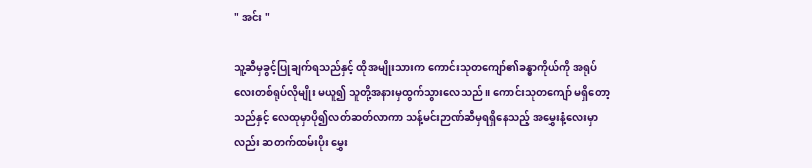" အင်း "

သူ့ဆီမှခွင့်ပြုချက်ရသည်နှင့် ထိုအမျိုးသားက ကောင်းသုတကျော်၏ခန္ဓာကိုယ်ကို အရုပ်လေးတစ်ရုပ်လိုမျိုး မယူ၍ သူတို့အနားမှထွက်သွားလေသည် ။ ကောင်းသုတကျော် မရှိတော့သည်နှင့် လေထုမှာပို၍လတ်ဆတ်လာကာ သန့်မင်းဉာဏ်ဆီမှရရှိနေသည့် အမွှေးနံ့လေးမှာလည်း ဆတက်ထမ်းပိုး မွှေး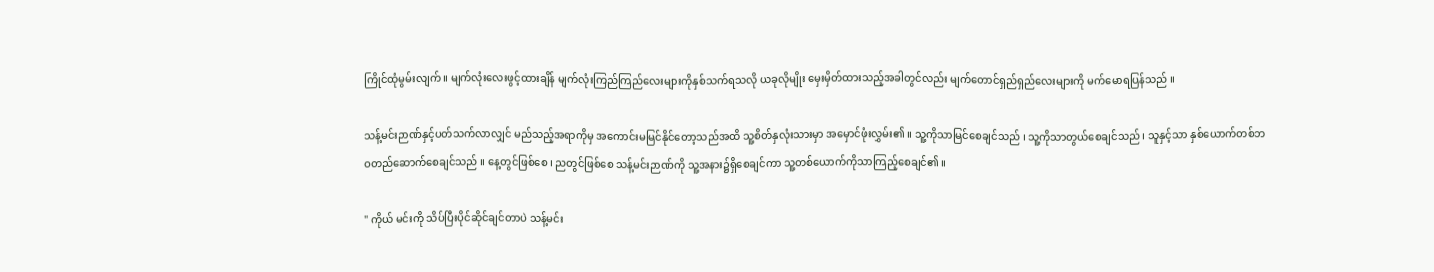ကြိုင်ထုံမွမ်းလျက် ။ မျက်လုံးလေးဖွင့်ထားချိန် မျက်လုံးကြည်ကြည်လေးများကိုနှစ်သက်ရသလို ယခုလိုမျိုး မှေးမှိတ်ထားသည့်အခါတွင်လည်း မျက်တောင်ရှည်ရှည်လေးများကို မက်မောရပြန်သည် ။

သန့်မင်းဉာဏ်နှင့်ပတ်သက်လာလျှင် မည်သည့်အရာကိုမှ အကောင်းမမြင်နိုင်တော့သည်အထိ သူ့စိတ်နှလုံးသားမှာ အမှောင်ဖုံးလွှမ်း၏ ။ သူ့ကိုသာမြင်စေချင်သည် ၊ သူ့ကိုသာတွယ်စေချင်သည် ၊ သူနှင့်သာ နှစ်ယောက်တစ်ဘဝတည်ဆောက်စေချင်သည် ။ နေ့တွင်ဖြစ်စေ ၊ ညတွင်ဖြစ်စေ သန့်မင်းဉာဏ်ကို သူ့အနား၌ရှိစေချင်ကာ သူ့တစ်ယောက်ကိုသာကြည့်စေချင်၏ ။

" ကိုယ် မင်းကို သိပ်ပြီးပိုင်ဆိုင်ချင်တာပဲ သန့်မင်း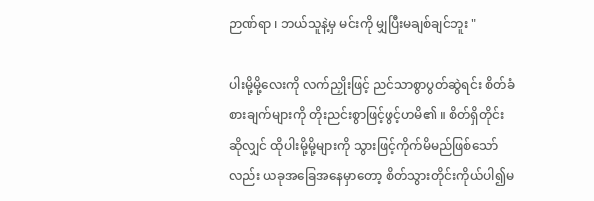ဉာဏ်ရာ ၊ ဘယ်သူနဲ့မှ မင်းကို မျှပြီးမချစ်ချင်ဘူး "

ပါးမို့မို့လေးကို လက်ညှိုးဖြင့် ညင်သာစွာပွတ်ဆွဲရင်း စိတ်ခံစားချက်များကို တိုးညင်းစွာဖြင့်ဖွင့်ဟမိ၏ ။ စိတ်ရှိတိုင်းဆိုလျှင် ထိုပါးမို့မို့များကို သွားဖြင့်ကိုက်မိမည်ဖြစ်သော်လည်း ယခုအခြေအနေမှာတော့ စိတ်သွားတိုင်းကိုယ်ပါ၍မ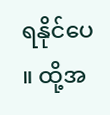ရနိုင်ပေ ။ ထို့အ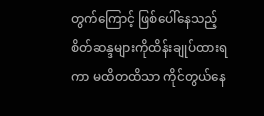တွက်ကြောင့် ဖြစ်ပေါ်နေသည့် စိတ်ဆန္ဒများကိုထိန်းချုပ်ထားရကာ မထိတထိသာ ကိုင်တွယ်နေ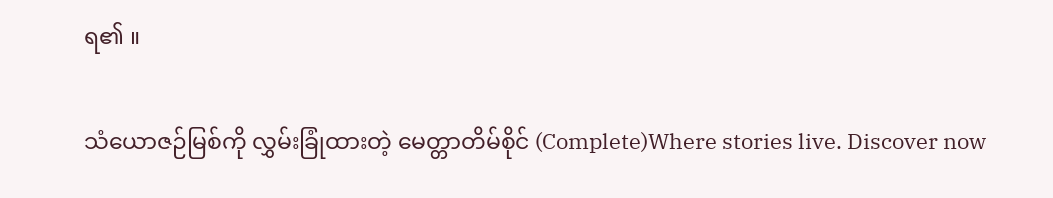ရ၏ ။

သံယောဇဉ်မြစ်ကို လွှမ်းခြုံထားတဲ့ မေတ္တာတိမ်စိုင် (Complete)Where stories live. Discover now